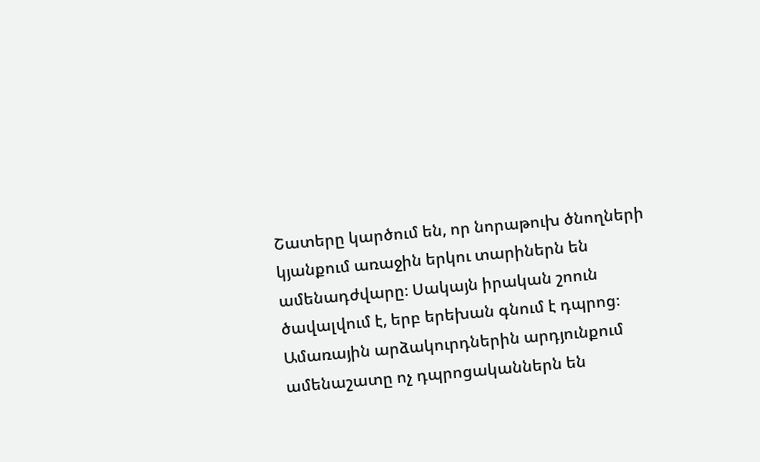Շատերը կարծում են, որ նորաթուխ ծնողների կյանքում առաջին երկու տարիներն են ամենադժվարը։ Սակայն իրական շոուն ծավալվում է, երբ երեխան գնում է դպրոց։ Ամառային արձակուրդներին արդյունքում ամենաշատը ոչ դպրոցականներն են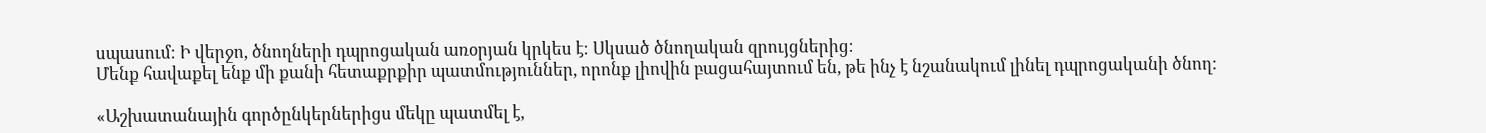սպասում։ Ի վերջո, ծնողների դպրոցական առօրյան կրկես է։ Սկսած ծնողական զրույցներից։
Մենք հավաքել ենք մի քանի հետաքրքիր պատմություններ, որոնք լիովին բացահայտում են, թե ինչ է նշանակում լինել դպրոցականի ծնող:

«Աշխատանային գործընկերներիցս մեկը պատմել է,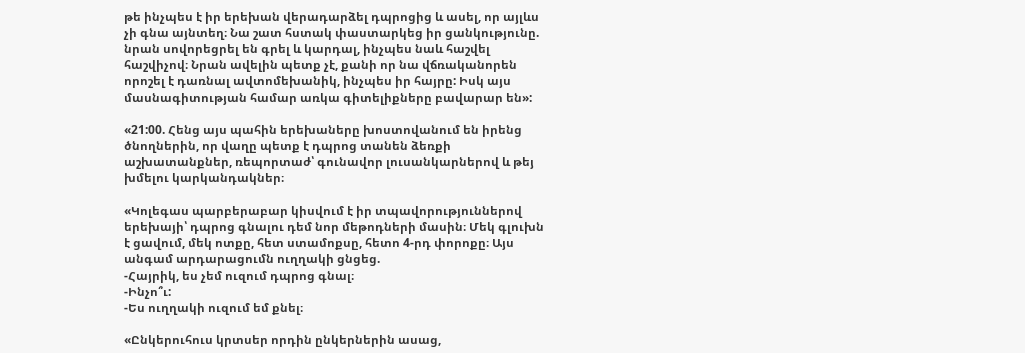թե ինչպես է իր երեխան վերադարձել դպրոցից և ասել, որ այլևս չի գնա այնտեղ։ Նա շատ հստակ փաստարկեց իր ցանկությունը. նրան սովորեցրել են գրել և կարդալ, ինչպես նաև հաշվել հաշվիչով։ Նրան ավելին պետք չէ, քանի որ նա վճռականորեն որոշել է դառնալ ավտոմեխանիկ, ինչպես իր հայրը: Իսկ այս մասնագիտության համար առկա գիտելիքները բավարար են»:

«21:00. Հենց այս պահին երեխաները խոստովանում են իրենց ծնողներին, որ վաղը պետք է դպրոց տանեն ձեռքի աշխատանքներ, ռեպորտաժ՝ գունավոր լուսանկարներով և թեյ խմելու կարկանդակներ։

«Կոլեգաս պարբերաբար կիսվում է իր տպավորություններով երեխայի՝ դպրոց գնալու դեմ նոր մեթոդների մասին։ Մեկ գլուխն է ցավում, մեկ ոտքը, հետ ստամոքսը, հետո 4-րդ փորոքը։ Այս անգամ արդարացումն ուղղակի ցնցեց.
-Հայրիկ, ես չեմ ուզում դպրոց գնալ։
-Ինչո՞ւ:
-Ես ուղղակի ուզում եմ քնել։

«Ընկերուհուս կրտսեր որդին ընկերներին ասաց,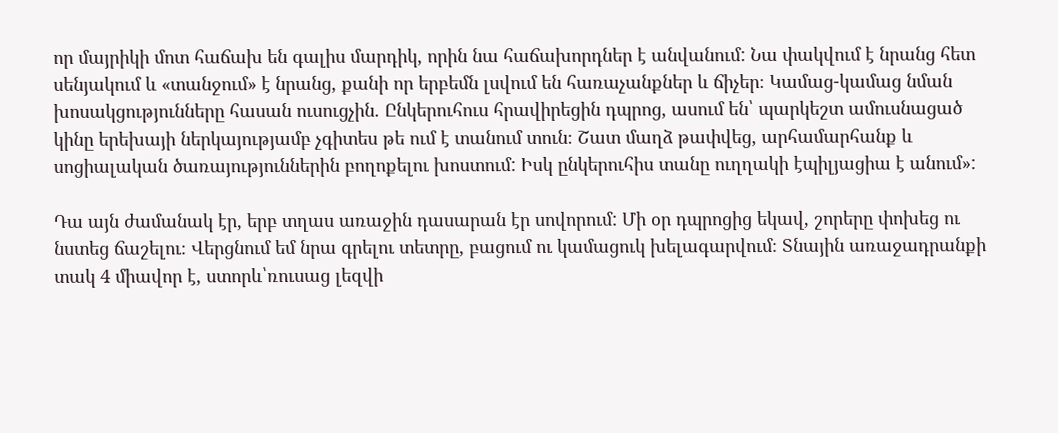որ մայրիկի մոտ հաճախ են գալիս մարդիկ, որին նա հաճախորդներ է անվանում: Նա փակվում է նրանց հետ սենյակում և «տանջում» է նրանց, քանի որ երբեմն լսվում են հառաչանքներ և ճիչեր։ Կամաց-կամաց նման խոսակցությունները հասան ուսուցչին. Ընկերուհուս հրավիրեցին դպրոց, ասում են՝ պարկեշտ ամուսնացած կինը երեխայի ներկայությամբ չգիտես թե ում է տանում տուն։ Շատ մաղձ թափվեց, արհամարհանք և սոցիալական ծառայություններին բողոքելու խոստում: Իսկ ընկերուհիս տանը ուղղակի էպիլյացիա է անում»:

Դա այն ժամանակ էր, երբ տղաս առաջին դասարան էր սովորում: Մի օր դպրոցից եկավ, շորերը փոխեց ու նստեց ճաշելու։ Վերցնում եմ նրա գրելու տետրը, բացում ու կամացուկ խելագարվում։ Տնային առաջադրանքի տակ 4 միավոր է, ստորև՝ռուսաց լեզվի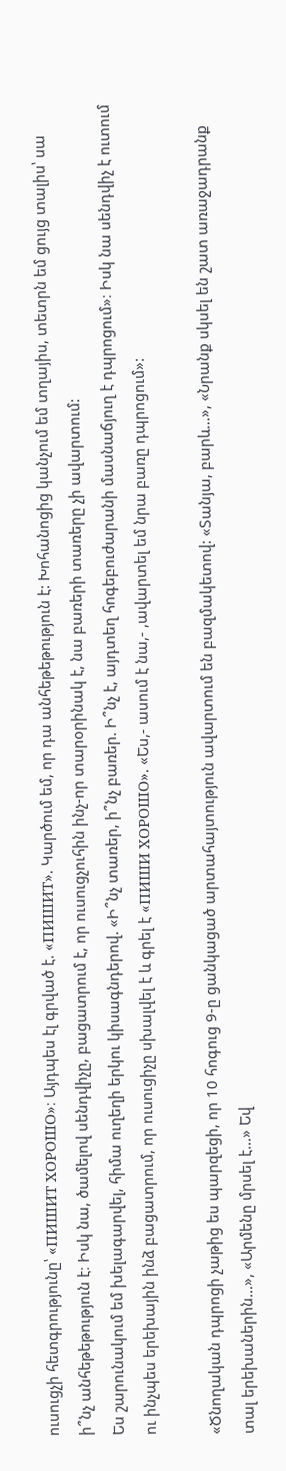ուսուցչի հետգրությունը՝ «ПИШИТ ХОРОШО»։ Այդպես էլ գրված է. «ПИШИТ». Կարծում եմ, որ դա անհեթեթություն է: Խոհանոցից կանչում եմ տղայիս, տետրն եմ ցույց տալիս՝ սա ի՞նչ անհեթեթություն է։ Իսկ նա, ծամելով սենդվիչը, բացատրում է, որ ուսուցչուհին ինչ-որ տարօրինակ է, նա բառերի տառերը չի ավարտում:
Ես շարունակում եմ խելագարվել, հիմա ուղեղի երկու կիսագնդերով. «Ի՞նչ տառեր, ի՞նչ բառեր. Ի՞նչ է, այդտեղ հոգեբուժարանի մասնաճյուղ է դպրոցում»։ Իսկ նա սենդվիչ է ուտում ու ինչպես երեխային ինձ բացատրում, որ ուսուցիչը սխալվել է և գրել է «ПИШИ ХОРОШО». «Ես,- ասում է նա,- ,ավարտել եմ նրա բառը դպրոցում»:

«Ծնողական դպրոցի չաթից ես պարզեցի, որ 10 հոգուց 9-ը ցանկացած արտահայտություն ավարտում են բազմակետով: «Տանյա, բարև…», «Նրանք սկսել են շատ առաջադրանք տալ երեխաներին…», «Արմենը մրսել է…» Եվ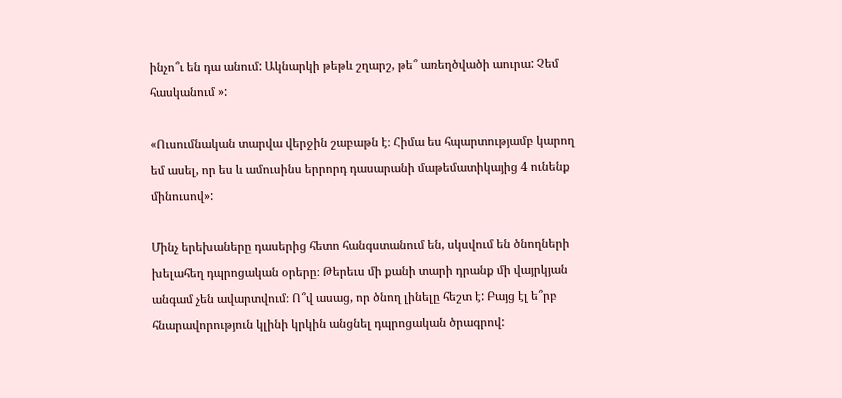ինչո՞ւ են դա անում: Ակնարկի թեթև շղարշ, թե՞ առեղծվածի աուրա: Չեմ հասկանում »:

«Ուսումնական տարվա վերջին շաբաթն է։ Հիմա ես հպարտությամբ կարող եմ ասել, որ ես և ամուսինս երրորդ դասարանի մաթեմատիկայից 4 ունենք մինուսով»:

Մինչ երեխաները դասերից հետո հանգստանում են, սկսվում են ծնողների խելահեղ դպրոցական օրերը։ Թերեւս մի քանի տարի դրանք մի վայրկյան անգամ չեն ավարտվում։ Ո՞վ ասաց, որ ծնող լինելը հեշտ է: Բայց էլ ե՞րբ հնարավորություն կլինի կրկին անցնել դպրոցական ծրագրով: